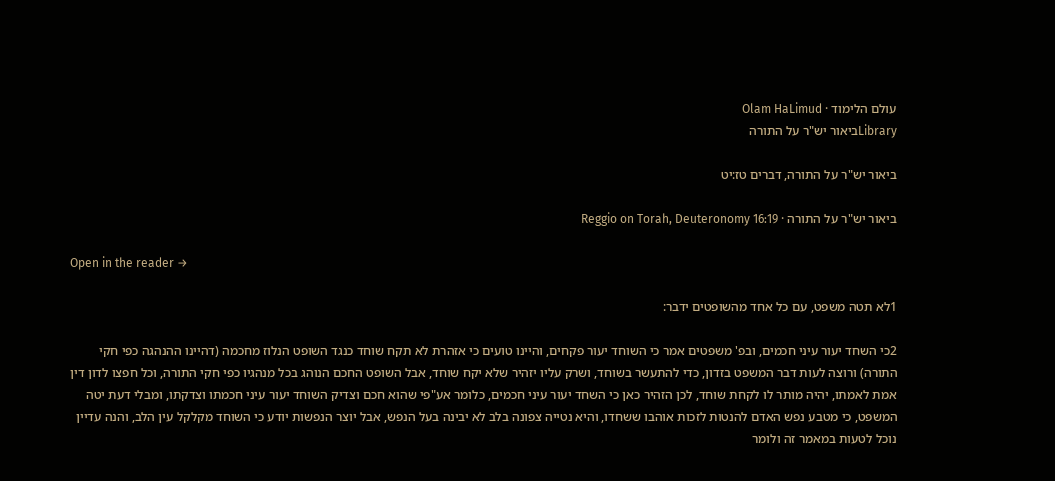עולם הלימוד · Olam HaLimud
Libraryביאור יש"ר על התורה

ביאור יש"ר על התורה, דברים טז:יט

ביאור יש"ר על התורה · Reggio on Torah, Deuteronomy 16:19

Open in the reader →

1לא תטה משפט, עם כל אחד מהשופטים ידבר:

2כי השחד יעור עיני חכמים, ובפ' משפטים אמר כי השוחד יעור פקחים, והיינו טועים כי אזהרת לא תקח שוחד כנגד השופט הנלוז מחכמה (דהיינו ההנהגה כפי חקי התורה) ורוצה לעות דבר המשפט בזדון, כדי להתעשר בשוחד, ושרק עליו יזהיר שלא יקח שוחד, אבל השופט החכם הנוהג בכל מנהגיו כפי חקי התורה, וכל חפצו לדון דין אמת לאמתו, יהיה מותר לו לקחת שוחד, לכן הזהיר כאן כי השחד יעור עיני חכמים, כלומר אע"פי שהוא חכם וצדיק השוחד יעור עיני חכמתו וצדקתו, ומבלי דעת יטה המשפט, כי מטבע נפש האדם להנטות לזכות אוהבו ששחדו, והיא נטייה צפונה בלב לא יבינה בעל הנפש, אבל יוצר הנפשות יודע כי השוחד מקלקל עין הלב, והנה עדיין נוכל לטעות במאמר זה ולומר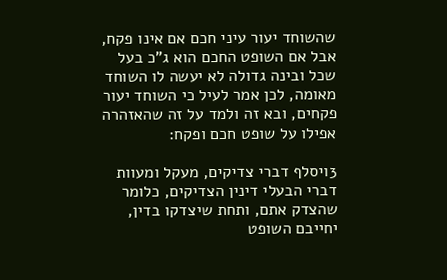שהשוחד יעור עיני חכם אם אינו פקח, אבל אם השופט החכם הוא ג"כ בעל שכל ובינה גדולה לא יעשה לו השוחד מאומה, לכן אמר לעיל כי השוחד יעור פקחים, ובא זה ולמד על זה שהאזהרה אפילו על שופט חכם ופקח:

3ויסלף דברי צדיקים, מעקל ומעוות דברי הבעלי דינין הצדיקים, כלומר שהצדק אתם, ותחת שיצדקו בדין, יחייבם השופט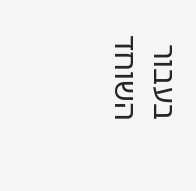בעבור השוחד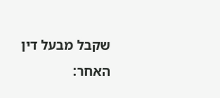שקבל מבעל דין האחר: